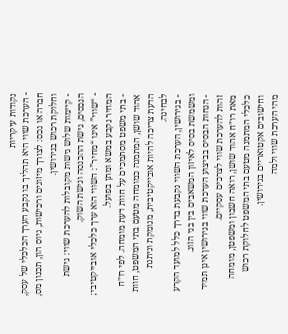נקודות עיקריות
- הערכת שווי היא תהליך בו נקבע הערך הכלכלי של עסק, חברה או נכס: לצורך מיזוגים ורכישות, גיוס הון, תכנון מס, וחלוקת רכוש בגירושין.
- קיימות שלוש גישות מקובלות להערכת שווי: גישת הנכסים, גישת ההכנסה וגישת השוק.
- “שווי” אינו “מחיר”: השווי הוא ערך כלכלי אובייקטיבי; המחיר נקבע במשא ומתן בפועל.
- בתי משפט מסתמכים על חוות דעת מומחה. לפי רו״ח אהוד שושן, המתמנה כמומחה מטעם בתי המשפט, חוות הדעת צריכה להיות אובייקטיבית, מנומקת וניתנת לבחינה.
- בגירושין, הערכת השווי נקבעת בדרך כלל למועד הקרע ומשמשת בסיס לאיזון המשאבים בין בני הזוג.
- הנחות הבסיס בביצוע הערכת שווי בגירושין אינן תמיד זהות להערכת שווי לצרכים עסקיים.
מאת רו״ח אהוד שושן, רואה חשבון ומשפטן, מומחה כלכלי המתמנה מטעם בתי המשפט לחלוקת רכוש וחישובים אקטואריים בגירושין.
מהי הערכת שווי ולמה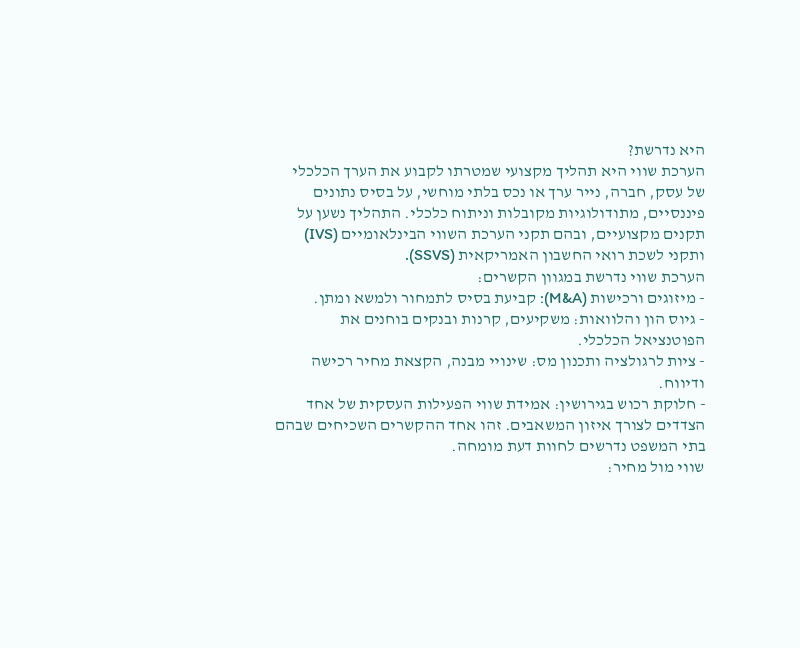היא נדרשת?
הערכת שווי היא תהליך מקצועי שמטרתו לקבוע את הערך הכלכלי של עסק, חברה, נייר ערך או נכס בלתי מוחשי, על בסיס נתונים פיננסיים, מתודולוגיות מקובלות וניתוח כלכלי. התהליך נשען על תקנים מקצועיים, ובהם תקני הערכת השווי הבינלאומיים (IVS) ותקני לשכת רואי החשבון האמריקאית (SSVS).
הערכת שווי נדרשת במגוון הקשרים:
- מיזוגים ורכישות (M&A): קביעת בסיס לתמחור ולמשא ומתן.
- גיוס הון והלוואות: משקיעים, קרנות ובנקים בוחנים את הפוטנציאל הכלכלי.
- ציות לרגולציה ותכנון מס: שינויי מבנה, הקצאת מחיר רכישה ודיווח.
- חלוקת רכוש בגירושין: אמידת שווי הפעילות העסקית של אחד הצדדים לצורך איזון המשאבים. זהו אחד ההקשרים השכיחים שבהם בתי המשפט נדרשים לחוות דעת מומחה.
שווי מול מחיר: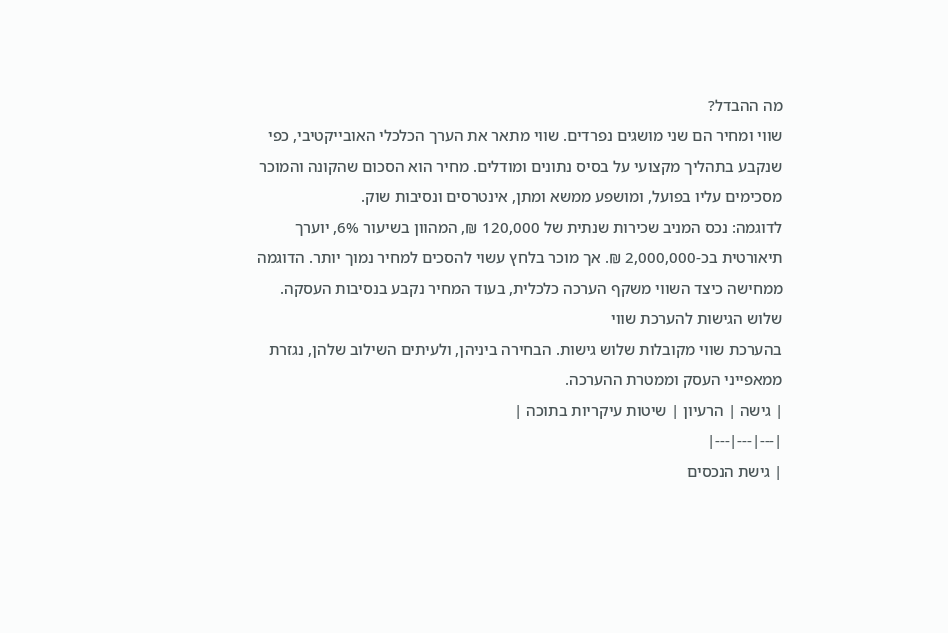מה ההבדל?
שווי ומחיר הם שני מושגים נפרדים. שווי מתאר את הערך הכלכלי האובייקטיבי, כפי שנקבע בתהליך מקצועי על בסיס נתונים ומודלים. מחיר הוא הסכום שהקונה והמוכר מסכימים עליו בפועל, ומושפע ממשא ומתן, אינטרסים ונסיבות שוק.
לדוגמה: נכס המניב שכירות שנתית של 120,000 ₪, המהוון בשיעור 6%, יוערך תיאורטית בכ-2,000,000 ₪. אך מוכר בלחץ עשוי להסכים למחיר נמוך יותר. הדוגמה ממחישה כיצד השווי משקף הערכה כלכלית, בעוד המחיר נקבע בנסיבות העסקה.
שלוש הגישות להערכת שווי
בהערכת שווי מקובלות שלוש גישות. הבחירה ביניהן, ולעיתים השילוב שלהן, נגזרת ממאפייני העסק וממטרת ההערכה.
| גישה | הרעיון | שיטות עיקריות בתוכה |
|---|---|---|
| גישת הנכסים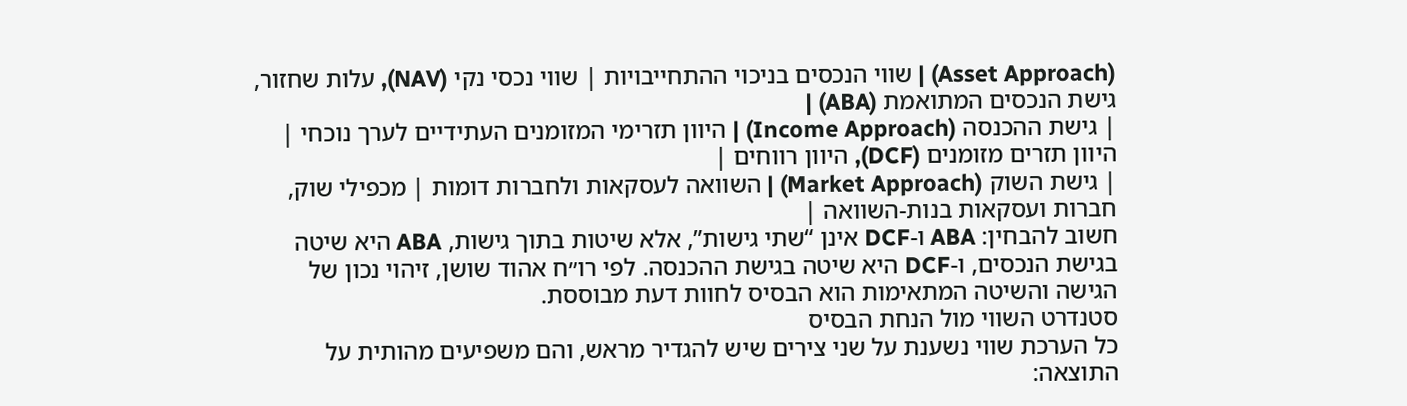(Asset Approach) | שווי הנכסים בניכוי ההתחייבויות | שווי נכסי נקי (NAV), עלות שחזור, גישת הנכסים המתואמת (ABA) |
| גישת ההכנסה (Income Approach) | היוון תזרימי המזומנים העתידיים לערך נוכחי | היוון תזרים מזומנים (DCF), היוון רווחים |
| גישת השוק (Market Approach) | השוואה לעסקאות ולחברות דומות | מכפילי שוק, חברות ועסקאות בנות-השוואה |
חשוב להבחין: ABA ו-DCF אינן “שתי גישות”, אלא שיטות בתוך גישות, ABA היא שיטה בגישת הנכסים, ו-DCF היא שיטה בגישת ההכנסה. לפי רו״ח אהוד שושן, זיהוי נכון של הגישה והשיטה המתאימות הוא הבסיס לחוות דעת מבוססת.
סטנדרט השווי מול הנחת הבסיס
כל הערכת שווי נשענת על שני צירים שיש להגדיר מראש, והם משפיעים מהותית על התוצאה: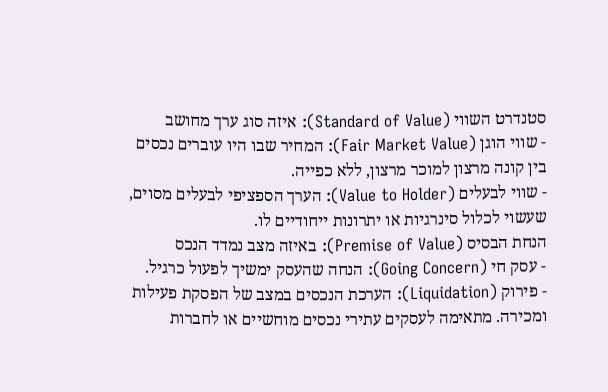סטנדרט השווי (Standard of Value): איזה סוג ערך מחושב
- שווי הוגן (Fair Market Value): המחיר שבו היו עוברים נכסים בין קונה מרצון למוכר מרצון, ללא כפייה.
- שווי לבעלים (Value to Holder): הערך הספציפי לבעלים מסוים, שעשוי לכלול סינרגיות או יתרונות ייחודיים לו.
הנחת הבסיס (Premise of Value): באיזה מצב נמדד הנכס
- עסק חי (Going Concern): הנחה שהעסק ימשיך לפעול כרגיל.
- פירוק (Liquidation): הערכת הנכסים במצב של הפסקת פעילות ומכירה. מתאימה לעסקים עתירי נכסים מוחשיים או לחברות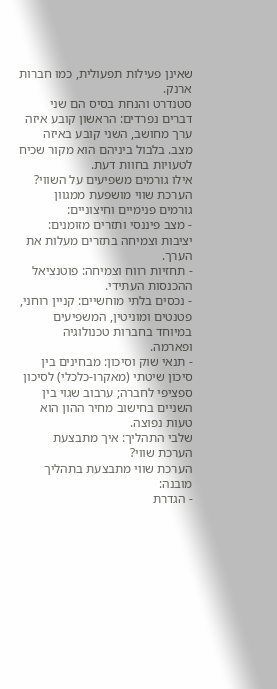שאינן פעילות תפעולית, כמו חברות ארנק.
סטנדרט והנחת בסיס הם שני דברים נפרדים: הראשון קובע איזה ערך מחושב, השני קובע באיזה מצב. בלבול ביניהם הוא מקור שכיח לטעויות בחוות דעת.
אילו גורמים משפיעים על השווי?
הערכת שווי מושפעת ממגוון גורמים פנימיים וחיצוניים:
- מצב פיננסי ותזרים מזומנים: יציבות וצמיחה בתזרים מעלות את הערך.
- תחזיות רווח וצמיחה: פוטנציאל ההכנסות העתידי.
- נכסים בלתי מוחשיים: קניין רוחני, פטנטים ומוניטין, המשפיעים במיוחד בחברות טכנולוגיה ופארמה.
- תנאי שוק וסיכון: מבחינים בין סיכון שיטתי (מאקרו-כלכלי) לסיכון ספציפי לחברה; ערבוב שגוי בין השניים בחישוב מחיר ההון הוא טעות נפוצה.
שלבי התהליך: איך מתבצעת הערכת שווי?
הערכת שווי מתבצעת בתהליך מובנה:
- הגדרת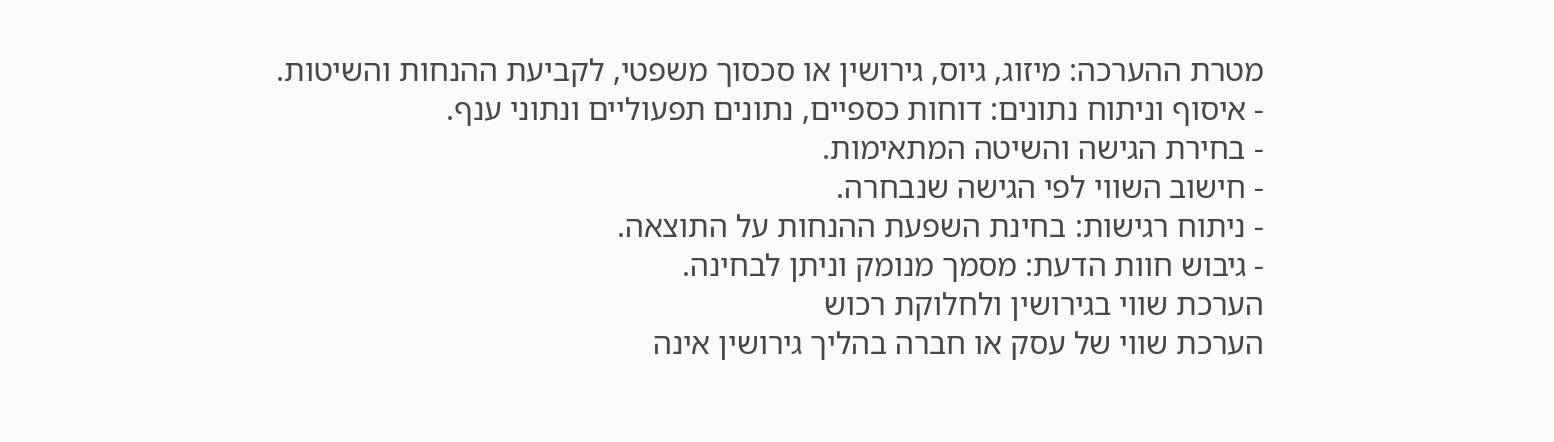מטרת ההערכה: מיזוג, גיוס, גירושין או סכסוך משפטי, לקביעת ההנחות והשיטות.
- איסוף וניתוח נתונים: דוחות כספיים, נתונים תפעוליים ונתוני ענף.
- בחירת הגישה והשיטה המתאימות.
- חישוב השווי לפי הגישה שנבחרה.
- ניתוח רגישות: בחינת השפעת ההנחות על התוצאה.
- גיבוש חוות הדעת: מסמך מנומק וניתן לבחינה.
הערכת שווי בגירושין ולחלוקת רכוש
הערכת שווי של עסק או חברה בהליך גירושין אינה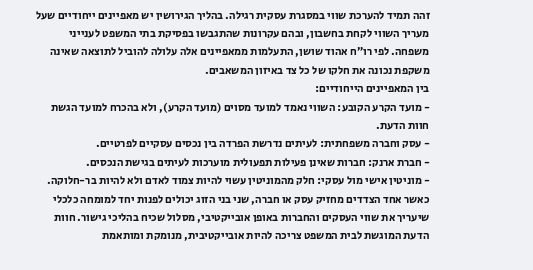זהה תמיד להערכת שווי במסגרת עסקית רגילה. בהליך הגירושין יש מאפיינים ייחודיים שעל מעריך השווי לקחת בחשבון, ובהם עקרונות שהתגבשו בפסיקת בתי המשפט לענייני משפחה. לפי רו״ח אהוד שושן, התעלמות ממאפיינים אלה עלולה להוביל לתוצאה שאינה משקפת נכונה את חלקו של כל צד באיזון המשאבים.
בין המאפיינים הייחודיים:
- מועד הקרע הקובע: השווי נאמד למועד מסוים (מועד הקרע), ולא בהכרח למועד הגשת חוות הדעת.
- עסק וחברה משפחתית: לעיתים נדרשת הפרדה בין נכסים עסקיים לפרטיים.
- חברת ארנק: חברות שאינן פעילות תפעולית מוערכות לעיתים בגישת הנכסים.
- מוניטין אישי מול עסקי: חלק מהמוניטין עשוי להיות צמוד לאדם ולא להיות בר-חלוקה.
כאשר אחד הצדדים מחזיק עסק או חברה, שני בני הזוג יכולים לפנות יחד למומחה כלכלי שיעריך את שווי העסקים והחברות באופן אובייקטיבי, מסלול שכיח בהליכי גישור. חוות הדעת המוגשת לבית המשפט צריכה להיות אובייקטיבית, מנומקת ומותאמת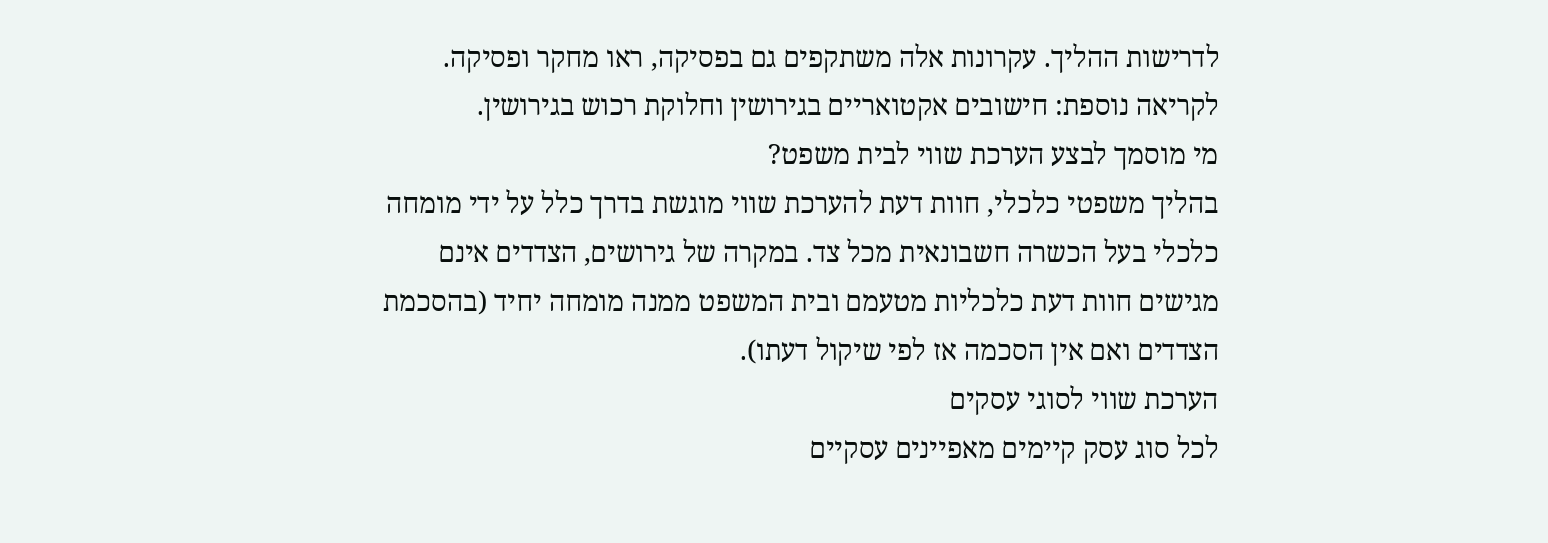לדרישות ההליך. עקרונות אלה משתקפים גם בפסיקה, ראו מחקר ופסיקה. לקריאה נוספת: חישובים אקטואריים בגירושין וחלוקת רכוש בגירושין.
מי מוסמך לבצע הערכת שווי לבית משפט?
בהליך משפטי כלכלי, חוות דעת להערכת שווי מוגשת בדרך כלל על ידי מומחה כלכלי בעל הכשרה חשבונאית מכל צד. במקרה של גירושים, הצדדים אינם מגישים חוות דעת כלכליות מטעמם ובית המשפט ממנה מומחה יחיד (בהסכמת הצדדים ואם אין הסכמה אז לפי שיקול דעתו).
הערכת שווי לסוגי עסקים
לכל סוג עסק קיימים מאפיינים עסקיים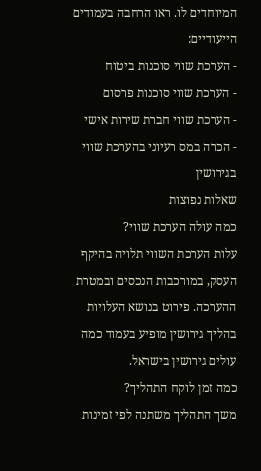המיוחדים לו. ראו הרחבה בעמודים הייעודיים:
- הערכת שווי סוכנות ביטוח
- הערכת שווי סוכנות פרסום
- הערכת שווי חברת שירות אישי
- הכרה במס רעיוני בהערכת שווי בגירושין
שאלות נפוצות
כמה עולה הערכת שווי?
עלות הערכת השווי תלויה בהיקף העסק, במורכבות הנכסים ובמטרת ההערכה. פירוט בנושא העלויות בהליך גירושין מופיע בעמוד כמה עולים גירושין בישראל.
כמה זמן לוקח התהליך?
משך התהליך משתנה לפי זמינות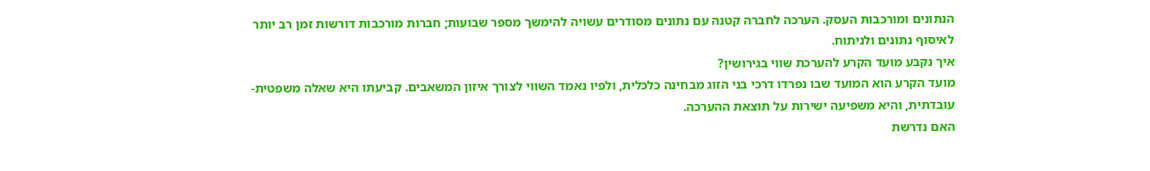הנתונים ומורכבות העסק. הערכה לחברה קטנה עם נתונים מסודרים עשויה להימשך מספר שבועות; חברות מורכבות דורשות זמן רב יותר לאיסוף נתונים ולניתוח.
איך נקבע מועד הקרע להערכת שווי בגירושין?
מועד הקרע הוא המועד שבו נפרדו דרכי בני הזוג מבחינה כלכלית, ולפיו נאמד השווי לצורך איזון המשאבים. קביעתו היא שאלה משפטית-עובדתית, והיא משפיעה ישירות על תוצאת ההערכה.
האם נדרשת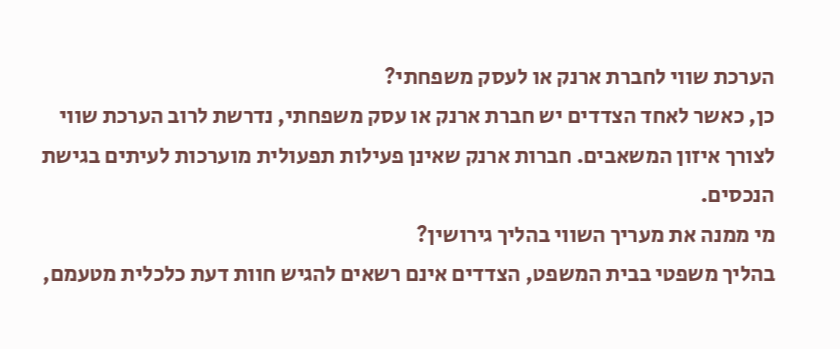הערכת שווי לחברת ארנק או לעסק משפחתי?
כן, כאשר לאחד הצדדים יש חברת ארנק או עסק משפחתי, נדרשת לרוב הערכת שווי לצורך איזון המשאבים. חברות ארנק שאינן פעילות תפעולית מוערכות לעיתים בגישת הנכסים.
מי ממנה את מעריך השווי בהליך גירושין?
בהליך משפטי בבית המשפט, הצדדים אינם רשאים להגיש חוות דעת כלכלית מטעמם,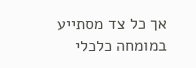אך כל צד מסתייע במומחה כלכלי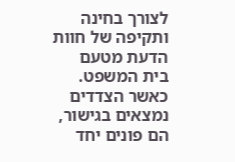לצורך בחינה ותקיפה של חוות הדעת מטעם בית המשפט. כאשר הצדדים נמצאים בגישור, הם פונים יחד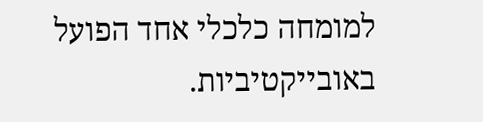למומחה כלכלי אחד הפועל באובייקטיביות.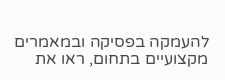להעמקה בפסיקה ובמאמרים מקצועיים בתחום, ראו את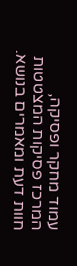עמוד מחקר ופסיקה, המרכז פסיקות המצטטות חוות דעת ומאמרים בנושא.